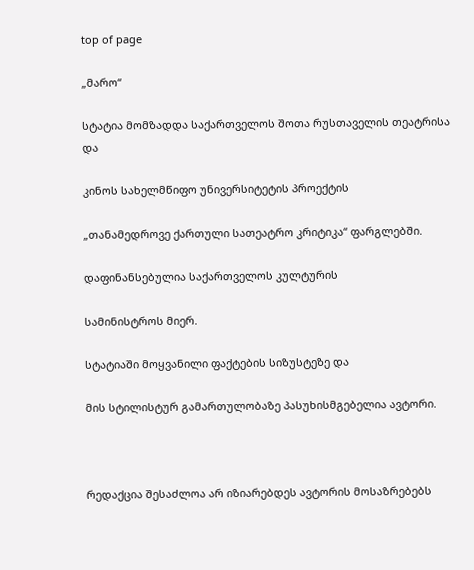top of page

„მარო“

სტატია მომზადდა საქართველოს შოთა რუსთაველის თეატრისა და

კინოს სახელმწიფო უნივერსიტეტის პროექტის

„თანამედროვე ქართული სათეატრო კრიტიკა“ ფარგლებში.

დაფინანსებულია საქართველოს კულტურის

სამინისტროს მიერ.

სტატიაში მოყვანილი ფაქტების სიზუსტეზე და

მის სტილისტურ გამართულობაზე პასუხისმგებელია ავტორი.



რედაქცია შესაძლოა არ იზიარებდეს ავტორის მოსაზრებებს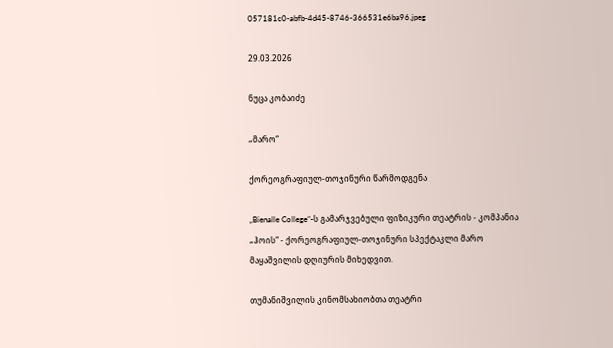057181c0-abfb-4d45-8746-366531e6ba96.jpeg

29.03.2026

ნუცა კობაიძე

„მარო“

ქორეოგრაფიულ-თოჯინური წარმოდგენა

„Bienalle College”-ს გამარჯვებული ფიზიკური თეატრის - კომპანია „ჰოის“ - ქორეოგრაფიულ-თოჯინური სპექტაკლი მარო მაყაშვილის დღიურის მიხედვით.

თუმანიშვილის კინომსახიობთა თეატრი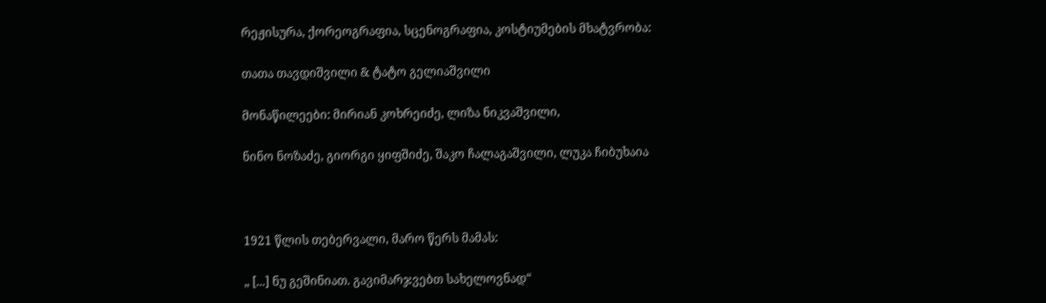რეჟისურა, ქორეოგრაფია, სცენოგრაფია, კოსტიუმების მხატვრობა:

თათა თავდიშვილი & ტატო გელიაშვილი

მონაწილეები: მირიან კოხრეიძე, ლიზა ნიკვაშვილი,

ნინო ნოზაძე, გიორგი ყიფშიძე, შაკო ჩალაგაშვილი, ლუკა ჩიბუხაია



1921 წლის თებერვალი, მარო წერს მამას:

„ [...] ნუ გეშინიათ. გავიმარჯვებთ სახელოვნად“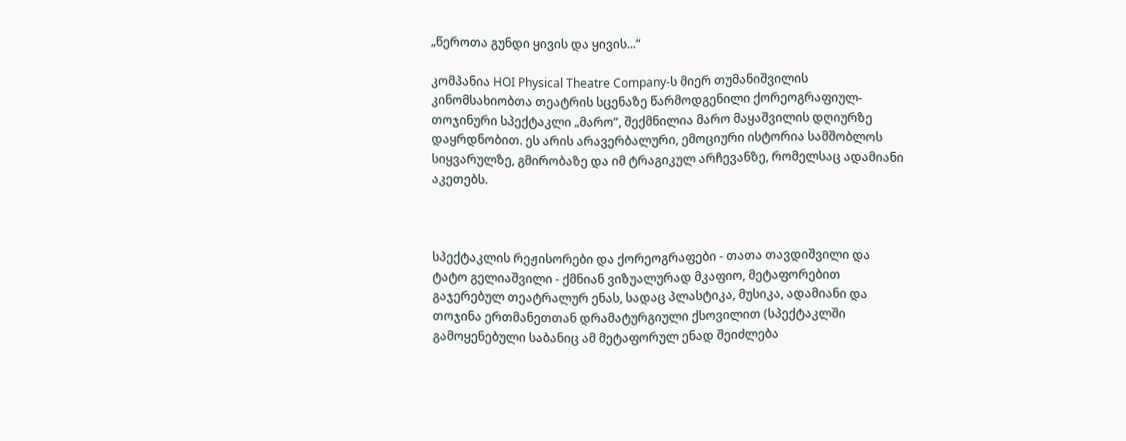„წეროთა გუნდი ყივის და ყივის...“

კომპანია HOI Physical Theatre Company-ს მიერ თუმანიშვილის კინომსახიობთა თეატრის სცენაზე წარმოდგენილი ქორეოგრაფიულ-თოჯინური სპექტაკლი „მარო“, შექმნილია მარო მაყაშვილის დღიურზე დაყრდნობით. ეს არის არავერბალური, ემოციური ისტორია სამშობლოს სიყვარულზე, გმირობაზე და იმ ტრაგიკულ არჩევანზე, რომელსაც ადამიანი აკეთებს.



სპექტაკლის რეჟისორები და ქორეოგრაფები - თათა თავდიშვილი და ტატო გელიაშვილი - ქმნიან ვიზუალურად მკაფიო, მეტაფორებით გაჯერებულ თეატრალურ ენას, სადაც პლასტიკა, მუსიკა, ადამიანი და თოჯინა ერთმანეთთან დრამატურგიული ქსოვილით (სპექტაკლში გამოყენებული საბანიც ამ მეტაფორულ ენად შეიძლება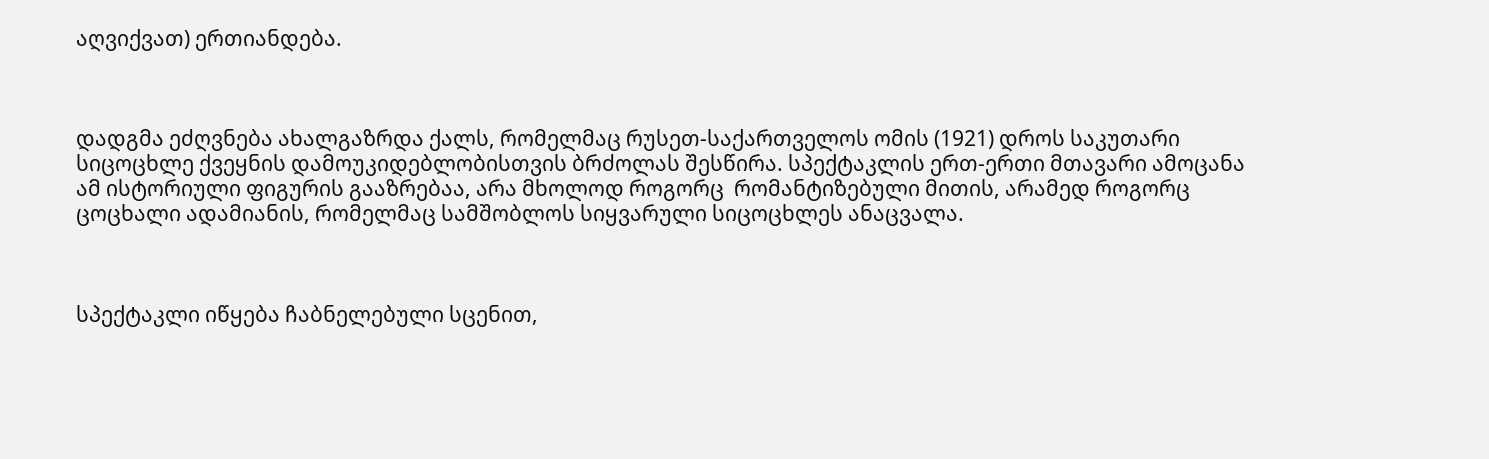აღვიქვათ) ერთიანდება.



დადგმა ეძღვნება ახალგაზრდა ქალს, რომელმაც რუსეთ-საქართველოს ომის (1921) დროს საკუთარი სიცოცხლე ქვეყნის დამოუკიდებლობისთვის ბრძოლას შესწირა. სპექტაკლის ერთ-ერთი მთავარი ამოცანა ამ ისტორიული ფიგურის გააზრებაა, არა მხოლოდ როგორც  რომანტიზებული მითის, არამედ როგორც ცოცხალი ადამიანის, რომელმაც სამშობლოს სიყვარული სიცოცხლეს ანაცვალა.



სპექტაკლი იწყება ჩაბნელებული სცენით,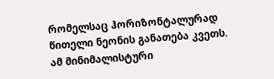რომელსაც ჰორიზონტალურად წითელი ნეონის განათება კვეთს. ამ მინიმალისტური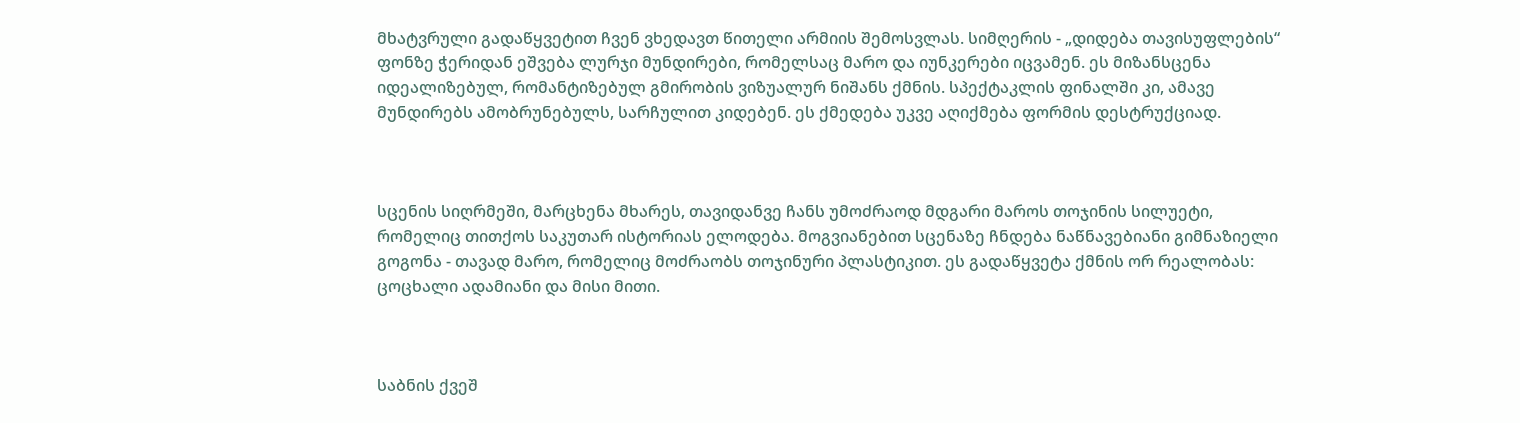მხატვრული გადაწყვეტით ჩვენ ვხედავთ წითელი არმიის შემოსვლას. სიმღერის - „დიდება თავისუფლების“ ფონზე ჭერიდან ეშვება ლურჯი მუნდირები, რომელსაც მარო და იუნკერები იცვამენ. ეს მიზანსცენა იდეალიზებულ, რომანტიზებულ გმირობის ვიზუალურ ნიშანს ქმნის. სპექტაკლის ფინალში კი, ამავე მუნდირებს ამობრუნებულს, სარჩულით კიდებენ. ეს ქმედება უკვე აღიქმება ფორმის დესტრუქციად.



სცენის სიღრმეში, მარცხენა მხარეს, თავიდანვე ჩანს უმოძრაოდ მდგარი მაროს თოჯინის სილუეტი, რომელიც თითქოს საკუთარ ისტორიას ელოდება. მოგვიანებით სცენაზე ჩნდება ნაწნავებიანი გიმნაზიელი გოგონა - თავად მარო, რომელიც მოძრაობს თოჯინური პლასტიკით. ეს გადაწყვეტა ქმნის ორ რეალობას: ცოცხალი ადამიანი და მისი მითი.



საბნის ქვეშ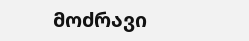მოძრავი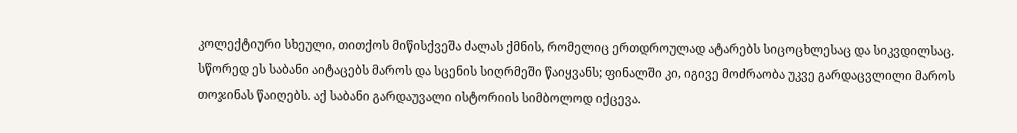კოლექტიური სხეული, თითქოს მიწისქვეშა ძალას ქმნის, რომელიც ერთდროულად ატარებს სიცოცხლესაც და სიკვდილსაც. სწორედ ეს საბანი აიტაცებს მაროს და სცენის სიღრმეში წაიყვანს; ფინალში კი, იგივე მოძრაობა უკვე გარდაცვლილი მაროს თოჯინას წაიღებს. აქ საბანი გარდაუვალი ისტორიის სიმბოლოდ იქცევა.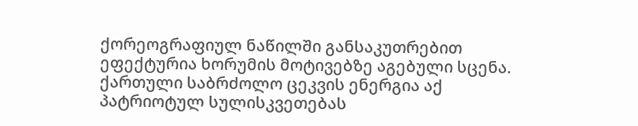ქორეოგრაფიულ ნაწილში განსაკუთრებით ეფექტურია ხორუმის მოტივებზე აგებული სცენა. ქართული საბრძოლო ცეკვის ენერგია აქ პატრიოტულ სულისკვეთებას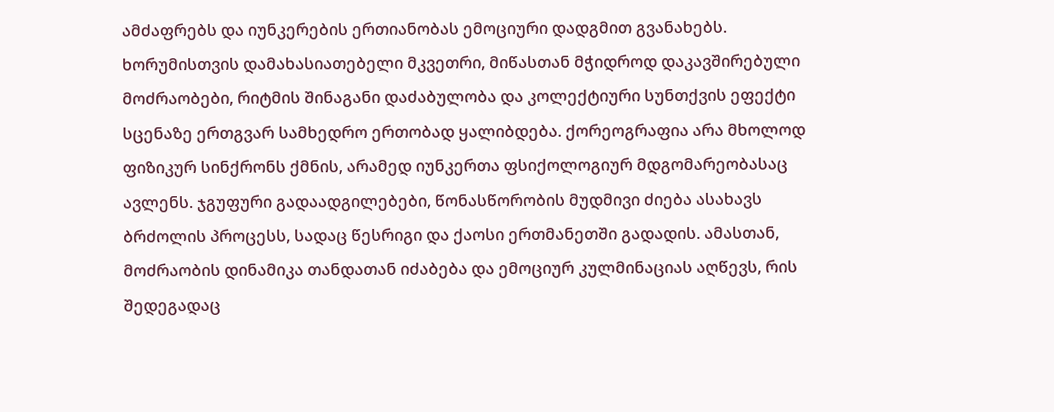ამძაფრებს და იუნკერების ერთიანობას ემოციური დადგმით გვანახებს. ხორუმისთვის დამახასიათებელი მკვეთრი, მიწასთან მჭიდროდ დაკავშირებული მოძრაობები, რიტმის შინაგანი დაძაბულობა და კოლექტიური სუნთქვის ეფექტი სცენაზე ერთგვარ სამხედრო ერთობად ყალიბდება. ქორეოგრაფია არა მხოლოდ ფიზიკურ სინქრონს ქმნის, არამედ იუნკერთა ფსიქოლოგიურ მდგომარეობასაც ავლენს. ჯგუფური გადაადგილებები, წონასწორობის მუდმივი ძიება ასახავს ბრძოლის პროცესს, სადაც წესრიგი და ქაოსი ერთმანეთში გადადის. ამასთან, მოძრაობის დინამიკა თანდათან იძაბება და ემოციურ კულმინაციას აღწევს, რის შედეგადაც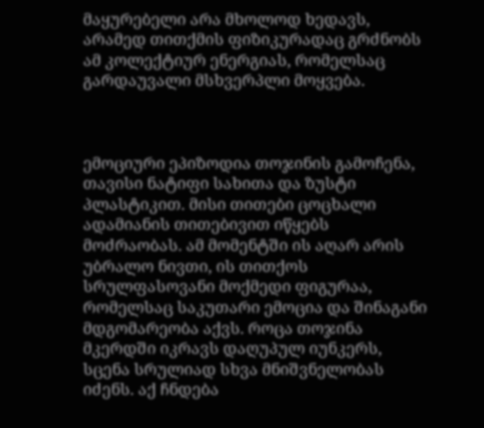მაყურებელი არა მხოლოდ ხედავს, არამედ თითქმის ფიზიკურადაც გრძნობს ამ კოლექტიურ ენერგიას, რომელსაც გარდაუვალი მსხვერპლი მოყვება.



ემოციური ეპიზოდია თოჯინის გამოჩენა, თავისი ნატიფი სახითა და ზუსტი პლასტიკით. მისი თითები ცოცხალი ადამიანის თითებივით იწყებს მოძრაობას. ამ მომენტში ის აღარ არის უბრალო ნივთი, ის თითქოს სრულფასოვანი მოქმედი ფიგურაა, რომელსაც საკუთარი ემოცია და შინაგანი მდგომარეობა აქვს. როცა თოჯინა მკერდში იკრავს დაღუპულ იუნკერს, სცენა სრულიად სხვა მნიშვნელობას იძენს. აქ ჩნდება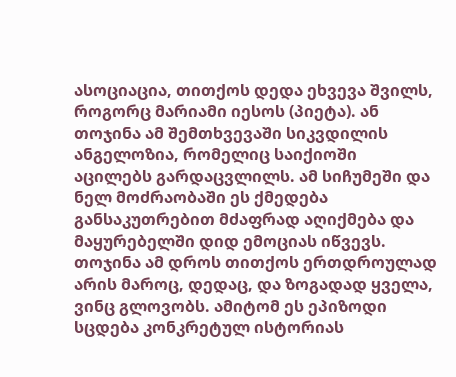ასოციაცია, თითქოს დედა ეხვევა შვილს, როგორც მარიამი იესოს (პიეტა). ან თოჯინა ამ შემთხვევაში სიკვდილის ანგელოზია, რომელიც საიქიოში აცილებს გარდაცვლილს. ამ სიჩუმეში და ნელ მოძრაობაში ეს ქმედება განსაკუთრებით მძაფრად აღიქმება და მაყურებელში დიდ ემოციას იწვევს. თოჯინა ამ დროს თითქოს ერთდროულად არის მაროც, დედაც, და ზოგადად ყველა, ვინც გლოვობს. ამიტომ ეს ეპიზოდი სცდება კონკრეტულ ისტორიას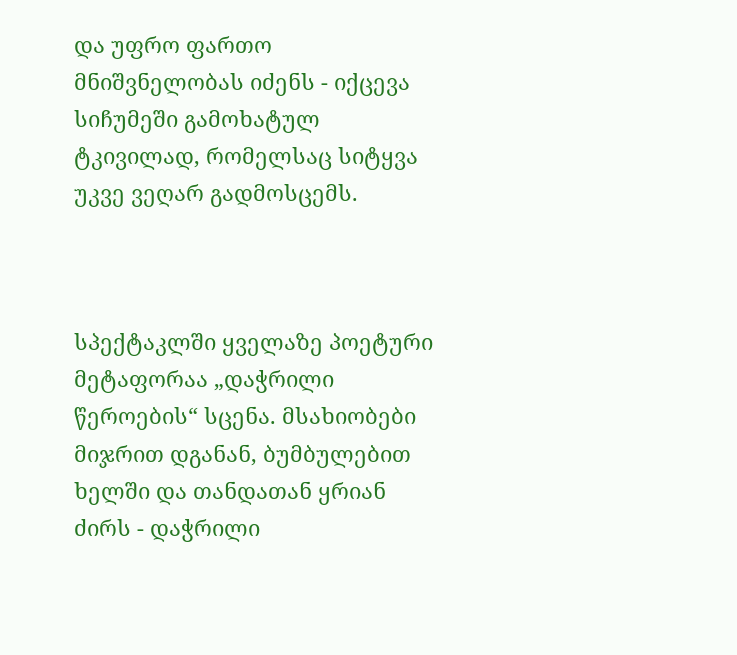და უფრო ფართო მნიშვნელობას იძენს - იქცევა სიჩუმეში გამოხატულ ტკივილად, რომელსაც სიტყვა უკვე ვეღარ გადმოსცემს.



სპექტაკლში ყველაზე პოეტური მეტაფორაა „დაჭრილი წეროების“ სცენა. მსახიობები მიჯრით დგანან, ბუმბულებით ხელში და თანდათან ყრიან ძირს - დაჭრილი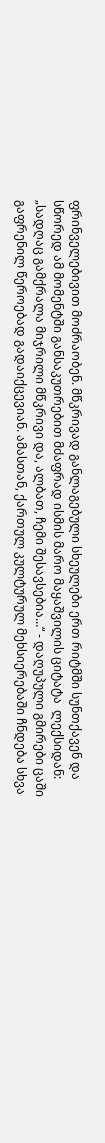ფრინველებივით მოძრაობენ. მწკრივად განლაგებული სხეულები ერთ რიტმში სუნთქავენ და სწორედ ამ მომენტში განსაკუთრებით მძაფრად ისმის მარო მაყაშვილის ციტატა  ლექსიდან: „სადღაც გამქრალა მიჯრილი მწკრივი და, ალბათ, ჩემი შესავსებია…“ - დაღუპული გმირები ცაში გაფრენილ წეროებად გადაიქცევიან. ამასთან, ქართულ კულტურულ მეხსიერებაში ჩნდება სხვა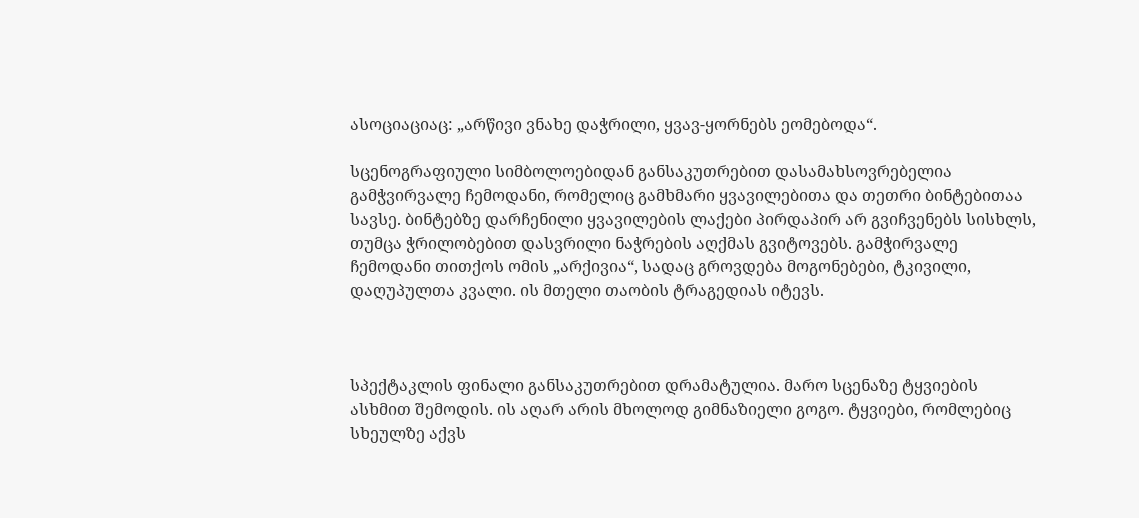ასოციაციაც: „არწივი ვნახე დაჭრილი, ყვავ-ყორნებს ეომებოდა“.

სცენოგრაფიული სიმბოლოებიდან განსაკუთრებით დასამახსოვრებელია გამჭვირვალე ჩემოდანი, რომელიც გამხმარი ყვავილებითა და თეთრი ბინტებითაა სავსე. ბინტებზე დარჩენილი ყვავილების ლაქები პირდაპირ არ გვიჩვენებს სისხლს, თუმცა ჭრილობებით დასვრილი ნაჭრების აღქმას გვიტოვებს. გამჭირვალე ჩემოდანი თითქოს ომის „არქივია“, სადაც გროვდება მოგონებები, ტკივილი, დაღუპულთა კვალი. ის მთელი თაობის ტრაგედიას იტევს.



სპექტაკლის ფინალი განსაკუთრებით დრამატულია. მარო სცენაზე ტყვიების ასხმით შემოდის. ის აღარ არის მხოლოდ გიმნაზიელი გოგო. ტყვიები, რომლებიც სხეულზე აქვს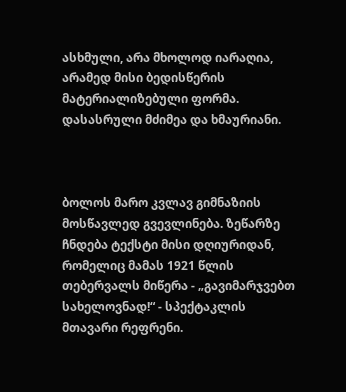ასხმული, არა მხოლოდ იარაღია, არამედ მისი ბედისწერის მატერიალიზებული ფორმა. დასასრული მძიმეა და ხმაურიანი.



ბოლოს მარო კვლავ გიმნაზიის მოსწავლედ გვევლინება. ზეწარზე ჩნდება ტექსტი მისი დღიურიდან, რომელიც მამას 1921 წლის თებერვალს მიწერა - „გავიმარჯვებთ სახელოვნად!“ - სპექტაკლის მთავარი რეფრენი.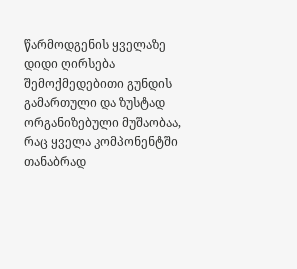წარმოდგენის ყველაზე დიდი ღირსება შემოქმედებითი გუნდის გამართული და ზუსტად ორგანიზებული მუშაობაა, რაც ყველა კომპონენტში თანაბრად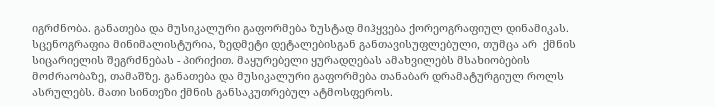იგრძნობა. განათება და მუსიკალური გაფორმება ზუსტად მიჰყვება ქორეოგრაფიულ დინამიკას. სცენოგრაფია მინიმალისტურია, ზედმეტი დეტალებისგან განთავისუფლებული, თუმცა არ  ქმნის სიცარიელის შეგრძნებას - პირიქით. მაყურებელი ყურადღებას ამახვილებს მსახიობების მოძრაობაზე, თამაშზე. განათება და მუსიკალური გაფორმება თანაბარ დრამატურგიულ როლს ასრულებს. მათი სინთეზი ქმნის განსაკუთრებულ ატმოსფეროს.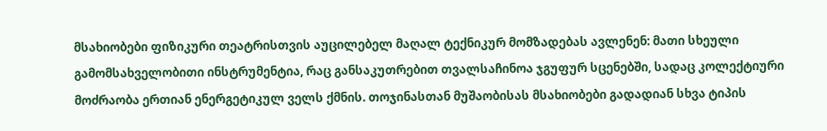მსახიობები ფიზიკური თეატრისთვის აუცილებელ მაღალ ტექნიკურ მომზადებას ავლენენ: მათი სხეული გამომსახველობითი ინსტრუმენტია, რაც განსაკუთრებით თვალსაჩინოა ჯგუფურ სცენებში, სადაც კოლექტიური მოძრაობა ერთიან ენერგეტიკულ ველს ქმნის. თოჯინასთან მუშაობისას მსახიობები გადადიან სხვა ტიპის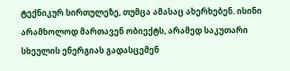ტექნიკურ სირთულეზე, თუმცა ამასაც ახერხებენ. ისინი არამხოლოდ მართავენ ობიექტს, არამედ საკუთარი სხეულის ენერგიას გადასცემენ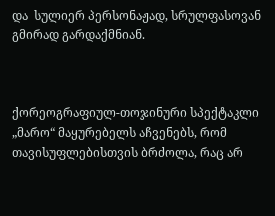და  სულიერ პერსონაჟად, სრულფასოვან გმირად გარდაქმნიან.



ქორეოგრაფიულ-თოჯინური სპექტაკლი „მარო“ მაყურებელს აჩვენებს, რომ თავისუფლებისთვის ბრძოლა, რაც არ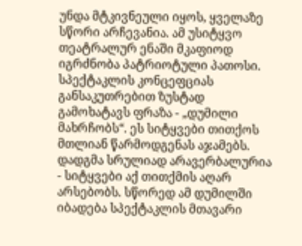უნდა მტკივნეული იყოს, ყველაზე სწორი არჩევანია. ამ უსიტყვო თეატრალურ ენაში მკაფიოდ იგრძნობა პატრიოტული პათოსი. სპექტაკლის კონცეფციას განსაკუთრებით ზუსტად გამოხატავს ფრაზა - „დუმილი მახრჩობს“. ეს სიტყვები თითქოს მთლიან წარმოდგენას აჯამებს. დადგმა სრულიად არავერბალურია - სიტყვები აქ თითქმის აღარ არსებობს. სწორედ ამ დუმილში იბადება სპექტაკლის მთავარი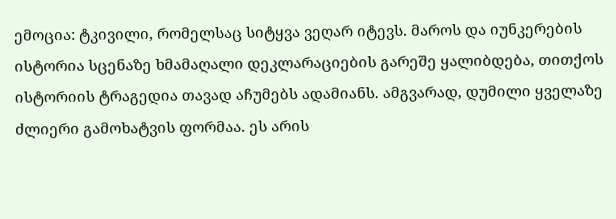ემოცია: ტკივილი, რომელსაც სიტყვა ვეღარ იტევს. მაროს და იუნკერების ისტორია სცენაზე ხმამაღალი დეკლარაციების გარეშე ყალიბდება, თითქოს ისტორიის ტრაგედია თავად აჩუმებს ადამიანს. ამგვარად, დუმილი ყველაზე ძლიერი გამოხატვის ფორმაა. ეს არის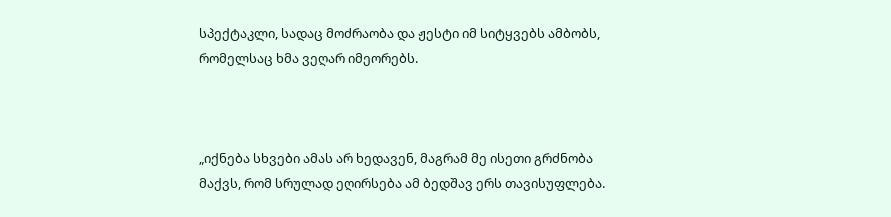სპექტაკლი, სადაც მოძრაობა და ჟესტი იმ სიტყვებს ამბობს, რომელსაც ხმა ვეღარ იმეორებს.



„იქნება სხვები ამას არ ხედავენ, მაგრამ მე ისეთი გრძნობა მაქვს, რომ სრულად ეღირსება ამ ბედშავ ერს თავისუფლება.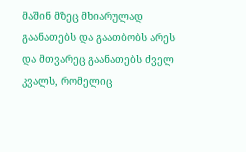მაშინ მზეც მხიარულად გაანათებს და გაათბობს არეს და მთვარეც გაანათებს ძველ კვალს, რომელიც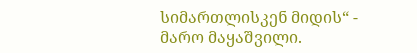სიმართლისკენ მიდის“ - მარო მაყაშვილი.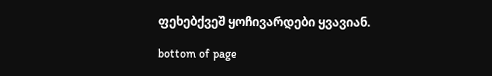ფეხებქვეშ ყოჩივარდები ყვავიან.

bottom of page